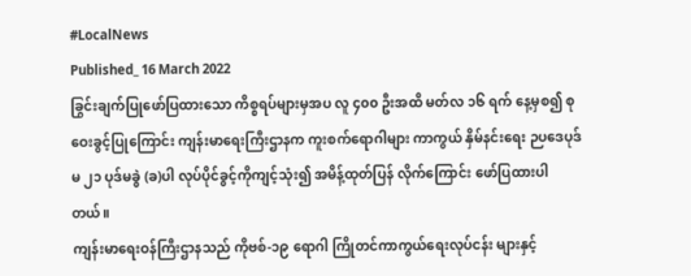#LocalNews
Published_ 16 March 2022
ခြွင်းချက်ပြုဖော်ပြထားသော ကိစ္စရပ်များမှအပ လူ ၄၀၀ ဦးအထိ မတ်လ ၁၆ ရက် နေ့မှစ၍ စုဝေးခွင့်ပြုကြောင်း ကျန်းမာရေးကြီးဌာနက ကူးစက်ရောဂါများ ကာကွယ် နှိမ်နင်းရေး ဉပဒေပုဒ်မ ၂၁ ပုဒ်မခွဲ (ခ)ပါ လုပ်ပိုင်ခွင့်ကိုကျင့်သုံး၍ အမိန့်ထုတ်ပြန် လိုက်ကြောင်း ဖော်ပြထားပါတယ်။
ကျန်းမာရေးဝန်ကြီးဌာနသည် ကိုဗစ်-၁၉ ရောဂါ ကြိုတင်ကာကွယ်ရေးလုပ်ငန်း များနှင့်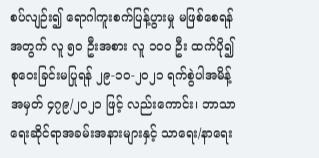စပ်လျဉ်း၍ ရောဂါကူးစက်ပြန့်ပွားမှု မဖြစ်စေရန်အတွက် လူ ၅၀ ဦးအစား လူ ၁၀၀ ဦး ထက်ပို၍ စုဝေးခြင်းမပြုရန် ၂၉-၁၀-၂၀၂၁ ရက်စွဲပါအမိန့်အမှတ် ၄၇၉/၂၀၂၁ ဖြင့် လည်းကောင်း၊ ဘာသာရေးဆိုင်ရာအခမ်းအနားများနှင့် သာရေး/နာရေး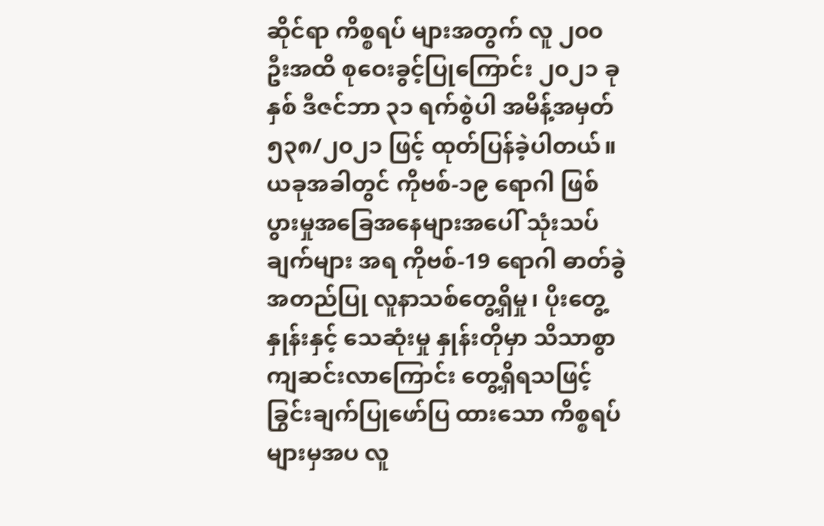ဆိုင်ရာ ကိစ္စရပ် များအတွက် လူ ၂၀၀ ဦးအထိ စုဝေးခွင့်ပြုကြောင်း ၂၀၂၁ ခုနှစ် ဒီဇင်ဘာ ၃၁ ရက်စွဲပါ အမိန့်အမှတ် ၅၃၈/၂၀၂၁ ဖြင့် ထုတ်ပြန်ခဲ့ပါတယ်။
ယခုအခါတွင် ကိုဗစ်-၁၉ ရောဂါ ဖြစ်ပွားမှုအခြေအနေများအပေါ် သုံးသပ်ချက်များ အရ ကိုဗစ်-19 ရောဂါ ဓာတ်ခွဲအတည်ပြု လူနာသစ်တွေ့ရှိမှု၊ ပိုးတွေ့နှုန်းနှင့် သေဆုံးမှု နှုန်းတိုမှာ သိသာစွာကျဆင်းလာကြောင်း တွေ့ရှိရသဖြင့် ခြွင်းချက်ပြုဖော်ပြ ထားသော ကိစ္စရပ်များမှအပ လူ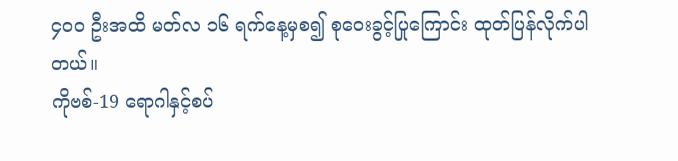၄၀၀ ဦးအထိ မတ်လ ၁၆ ရက်နေ့မှစ၍ စုဝေးခွင့်ပြုကြောင်း ထုတ်ပြန်လိုက်ပါတယ်။
ကိုဗစ်-19 ရောဂါနှင့်စပ်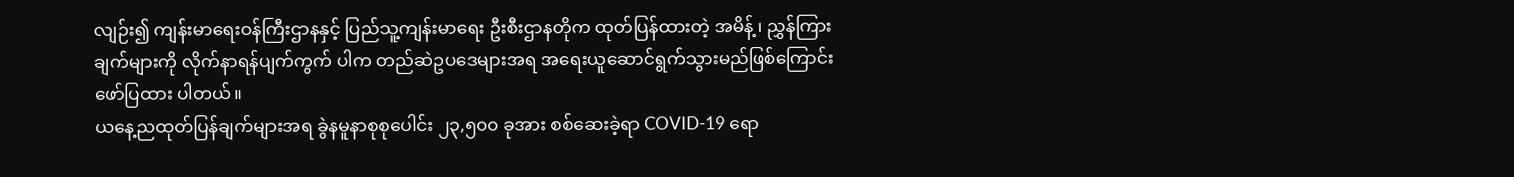လျဉ်း၍ ကျန်းမာရေးဝန်ကြီးဌာနနှင့် ပြည်သူ့ကျန်းမာရေး ဦးစီးဌာနတိုက ထုတ်ပြန်ထားတဲ့ အမိန့်၊ ညွှန်ကြားချက်များကို လိုက်နာရန်ပျက်ကွက် ပါက တည်ဆဲဥပဒေများအရ အရေးယူဆောင်ရွက်သွားမည်ဖြစ်ကြောင်း ဖော်ပြထား ပါတယ်။
ယနေ့ညထုတ်ပြန်ချက်များအရ ခွဲနမူနာစုစုပေါင်း ၂၃,၅၀၀ ခုအား စစ်ဆေးခဲ့ရာ COVID-19 ရော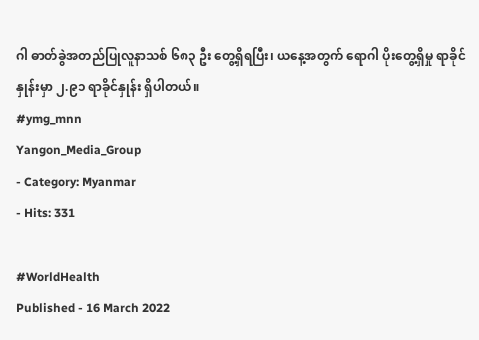ဂါ ဓာတ်ခွဲအတည်ပြုလူနာသစ် ၆၈၃ ဦး တွေ့ရှိရပြီး၊ ယနေ့အတွက် ရောဂါ ပိုးတွေ့ရှိမှု ရာခိုင်နှုန်းမှာ ၂.၉၁ ရာခိုင်နှုန်း ရှိပါတယ်။
#ymg_mnn
Yangon_Media_Group
- Category: Myanmar
- Hits: 331

#WorldHealth
Published - 16 March 2022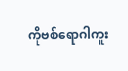ကိုဗစ်ရောဂါကူး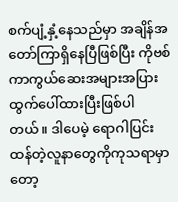စက်ပျံ့နှံ့နေသည်မှာ အချိန်အတော်ကြာရှိနေပြီဖြစ်ပြီး ကိုဗစ်ကာကွယ်ဆေးအများအပြား ထွက်ပေါ်ထားပြီးဖြစ်ပါတယ်။ ဒါပေမဲ့ ရောဂါပြင်းထန်တဲ့လူနာတွေကိုကုသရာမှာတော့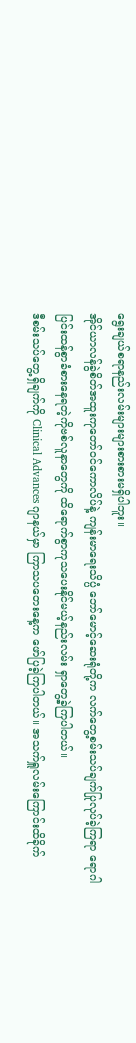ရွေးချယ်စရာနည်းလမ်းများများစားစားမရှိပါဘူး။
အိုင်ယာလန်ခွဲစိတ်အထူးကုတော်ဝင်ကောလိပ်နဲ့ ကျန်းမာရေးသိပ္ပံ ဘော်မောင့်ဆေးရုံတို့က လက်တွေ့စမ်းသပ်ချက်ပြုလုပ်ခဲ့ကြရာ ရောဂါပြင်းထန်စွာခံစားနေရတဲ့ကိုဗစ်လူနာတွေကို ထိရောက်စွာကုသပေးနိုင်မယ့်နည်းလမ်း ရှာတွေ့ခဲ့ကြပါတယ်။
ဒီစမ်းသပ်တွေ့ရှိချက်ကို Clinical Advances ဂျာနယ်မှာ ကြာသပတေးနေ့က ဖော်ပြခဲ့ကြပါတယ်။ အသက်ရှူလမ်းကြောင်းထိခိုက်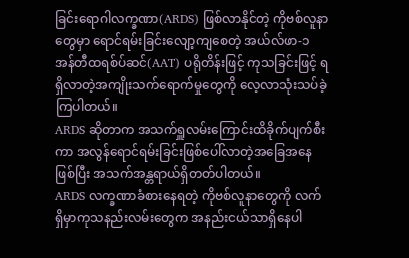ခြင်းရောဂါလက္ခဏာ(ARDS) ဖြစ်လာနိုင်တဲ့ ကိုဗစ်လူနာတွေမှာ ရောင်ရမ်းခြင်းလျော့ကျစေတဲ့ အယ်လ်ဖာ-၁ အန်တီထရစ်ပ်ဆင်(AAT) ပရိုတိန်းဖြင့် ကုသခြင်းဖြင့် ရရှိလာတဲ့အကျိုးသက်ရောက်မှုတွေကို လေ့လာသုံးသပ်ခဲ့ကြပါတယ်။
ARDS ဆိုတာက အသက်ရှူလမ်းကြောင်းထိခိုက်ပျက်စီးကာ အလွန်ရောင်ရမ်းခြင်းဖြစ်ပေါ်လာတဲ့အခြေအနေဖြစ်ပြီး အသက်အန္တရာယ်ရှိတတ်ပါတယ်။
ARDS လက္ခဏာခံစားနေရတဲ့ ကိုဗစ်လူနာတွေကို လက်ရှိမှာကုသနည်းလမ်းတွေက အနည်းငယ်သာရှိနေပါ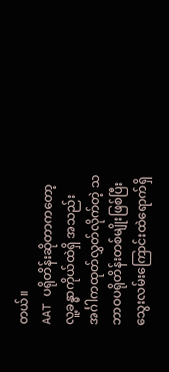တယ်။
AAT ပရိုတိန်းဆိုတာကတော့ လူ့ခန္ဓာကိုယ်ထဲရှိ အသည်းအင်္ဂါကထုတ်လွှတ်လိုက်တဲ့ သဘာဝပရိုတိန်းတစ်မျိုးဖြစ်ပြီး သွေးလမ်းကြောင်းထဲရောက်ရှိ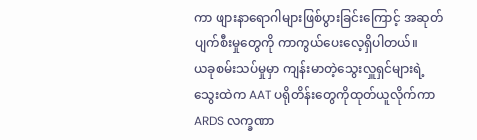ကာ ဖျားနာရောဂါများဖြစ်ပွားခြင်းကြောင့် အဆုတ်ပျက်စီးမှုတွေကို ကာကွယ်ပေးလေ့ရှိပါတယ်။
ယခုစမ်းသပ်မှုမှာ ကျန်းမာတဲ့သွေးလှူရှင်များရဲ့ သွေးထဲက AAT ပရိုတိန်းတွေကိုထုတ်ယူလိုက်ကာ ARDS လက္ခဏာ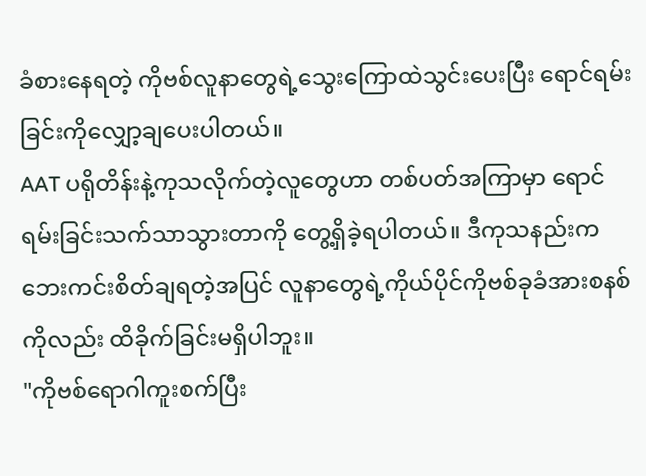ခံစားနေရတဲ့ ကိုဗစ်လူနာတွေရဲ့သွေးကြောထဲသွင်းပေးပြီး ရောင်ရမ်းခြင်းကိုလျှော့ချပေးပါတယ်။
AAT ပရိုတိန်းနဲ့ကုသလိုက်တဲ့လူတွေဟာ တစ်ပတ်အကြာမှာ ရောင်ရမ်းခြင်းသက်သာသွားတာကို တွေ့ရှိခဲ့ရပါတယ်။ ဒီကုသနည်းက ဘေးကင်းစိတ်ချရတဲ့အပြင် လူနာတွေရဲ့ကိုယ်ပိုင်ကိုဗစ်ခုခံအားစနစ်ကိုလည်း ထိခိုက်ခြင်းမရှိပါဘူး။
"ကိုဗစ်ရောဂါကူးစက်ပြီး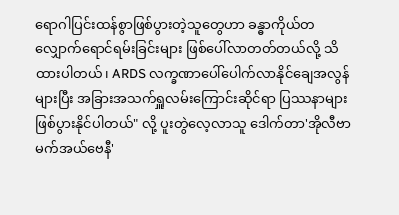ရောဂါပြင်းထန်စွာဖြစ်ပွားတဲ့သူတွေဟာ ခန္ဓာကိုယ်တလျှောက်ရောင်ရမ်းခြင်းများ ဖြစ်ပေါ်လာတတ်တယ်လို့ သိထားပါတယ်၊ ARDS လက္ခဏာပေါ်ပေါက်လာနိုင်ချေအလွန်များပြီး အခြားအသက်ရှူလမ်းကြောင်းဆိုင်ရာ ပြဿနာများဖြစ်ပွားနိုင်ပါတယ်" လို့ ပူးတွဲလေ့လာသူ ဒေါက်တာ'အိုလီဗာမက်အယ်ဗေနီ'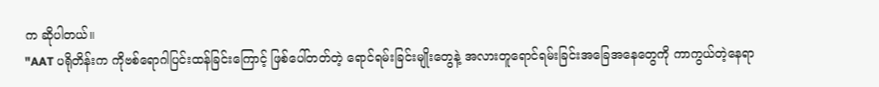က ဆိုပါတယ်။
"AAT ပရိုတိန်းက ကိုဗစ်ရောဂါပြင်းထန်ခြင်းကြောင့် ဖြစ်ပေါ်တတ်တဲ့ ရောင်ရမ်းခြင်းမျိုးတွေနဲ့ အလားတူရောင်ရမ်းခြင်းအခြေအနေတွေကို ကာကွယ်တဲ့နေရာ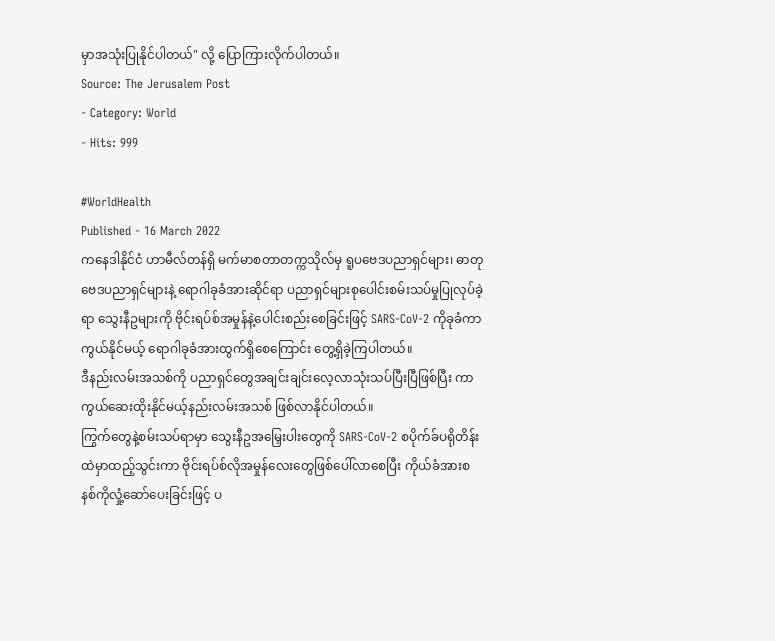မှာအသုံးပြုနိုင်ပါတယ်" လို့ ပြောကြားလိုက်ပါတယ်။
Source: The Jerusalem Post
- Category: World
- Hits: 999

#WorldHealth
Published - 16 March 2022
ကနေဒါနိုင်ငံ ဟာမီလ်တန်ရှိ မက်မာစတာတက္ကသိုလ်မှ ရူပဗေဒပညာရှင်များ၊ ဓာတုဗေဒပညာရှင်များနဲ့ ရောဂါခုခံအားဆိုင်ရာ ပညာရှင်များစုပေါင်းစမ်းသပ်မှုပြုလုပ်ခဲ့ရာ သွေးနီဥများကို ဗိုင်းရပ်စ်အမှုန်နဲ့ပေါင်းစည်းစေခြင်းဖြင့် SARS-CoV-2 ကိုခုခံကာကွယ်နိုင်မယ့် ရောဂါခုခံအားထွက်ရှိစေကြောင်း တွေ့ရှိခဲ့ကြပါတယ်။
ဒီနည်းလမ်းအသစ်ကို ပညာရှင်တွေအချင်းချင်းလေ့လာသုံးသပ်ပြီးပြီဖြစ်ပြီး ကာကွယ်ဆေးထိုးနိုင်မယ့်နည်းလမ်းအသစ် ဖြစ်လာနိုင်ပါတယ်။
ကြွက်တွေနဲ့စမ်းသပ်ရာမှာ သွေးနီဥအမြှေးပါးတွေကို SARS-CoV-2 စပိုက်ခ်ပရိုတိန်းထဲမှာထည့်သွင်းကာ ဗိုင်းရပ်စ်လိုအမှုန်လေးတွေဖြစ်ပေါ်လာစေပြီး ကိုယ်ခံအားစနစ်ကိုလှုံ့ဆော်ပေးခြင်းဖြင့် ပ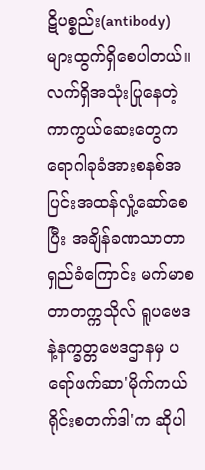ဋိပစ္စည်း(antibody)များထွက်ရှိစေပါတယ်။
လက်ရှိအသုံးပြုနေတဲ့ကာကွယ်ဆေးတွေက ရောဂါခုခံအားစနစ်အပြင်းအထန်လှုံ့ဆော်စေပြီး အချိန်ခဏသာတာရှည်ခံကြောင်း မက်မာစတာတက္ကသိုလ် ရူပဗေဒနဲ့နက္ခတ္တဗေဒဌာနမှ ပရော်ဖက်ဆာ'မိုက်ကယ်ရိုင်းစတက်ဒါ'က ဆိုပါ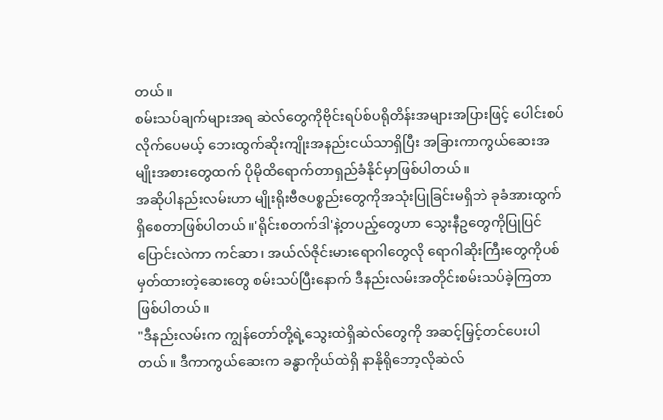တယ်။
စမ်းသပ်ချက်များအရ ဆဲလ်တွေကိုဗိုင်းရပ်စ်ပရိုတိန်းအများအပြားဖြင့် ပေါင်းစပ်လိုက်ပေမယ့် ဘေးထွက်ဆိုးကျိုးအနည်းငယ်သာရှိပြီး အခြားကာကွယ်ဆေးအမျိုးအစားတွေထက် ပိုမိုထိရောက်တာရှည်ခံနိုင်မှာဖြစ်ပါတယ်။
အဆိုပါနည်းလမ်းဟာ မျိုးရိုးဗီဇပစ္စည်းတွေကိုအသုံးပြုခြင်းမရှိဘဲ ခုခံအားထွက်ရှိစေတာဖြစ်ပါတယ်။'ရိုင်းစတက်ဒါ'နဲ့တပည့်တွေဟာ သွေးနီဥတွေကိုပြုပြင်ပြောင်းလဲကာ ကင်ဆာ၊ အယ်လ်ဇိုင်းမားရောဂါတွေလို ရောဂါဆိုးကြီးတွေကိုပစ်မှတ်ထားတဲ့ဆေးတွေ စမ်းသပ်ပြီးနောက် ဒီနည်းလမ်းအတိုင်းစမ်းသပ်ခဲ့ကြတာဖြစ်ပါတယ်။
"ဒီနည်းလမ်းက ကျွန်တော်တို့ရဲ့သွေးထဲရှိဆဲလ်တွေကို အဆင့်မြှင့်တင်ပေးပါတယ်။ ဒီကာကွယ်ဆေးက ခန္ဓာကိုယ်ထဲရှိ နာနိုရိုဘော့လိုဆဲလ်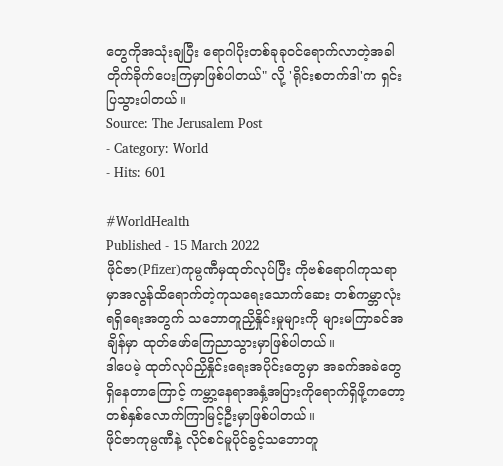တွေကိုအသုံးချပြီး ရောဂါပိုးတစ်ခုခုဝင်ရောက်လာတဲ့အခါ တိုက်ခိုက်ပေးကြမှာဖြစ်ပါတယ်" လို့ 'ရိုင်းစတက်ဒါ'က ရှင်းပြသွားပါတယ်။
Source: The Jerusalem Post
- Category: World
- Hits: 601

#WorldHealth
Published - 15 March 2022
ဖိုင်ဇာ(Pfizer)ကုမ္ပဏီမှထုတ်လုပ်ပြီး ကိုဗစ်ရောဂါကုသရာမှာအလွန်ထိရောက်တဲ့ကုသရေးသောက်ဆေး တစ်ကမ္ဘာလုံးရရှိရေးအတွက် သဘောတူညှိနှိုင်းမှုများကို များမကြာခင်အချိန်မှာ ထုတ်ဖော်ကြေညာသွားမှာဖြစ်ပါတယ်။
ဒါပေမဲ့ ထုတ်လုပ်ညှိနှိုင်းရေးအပိုင်းတွေမှာ အခက်အခဲတွေရှိနေတာကြောင့် ကမ္ဘာ့နေရာအနှံ့အပြားကိုရောက်ရှိဖို့ကတော့ တစ်နှစ်လောက်ကြာမြင့်ဦးမှာဖြစ်ပါတယ်။
ဖိုင်ဇာကုမ္ပဏီနဲ့ လိုင်စင်မူပိုင်ခွင့်သဘောတူ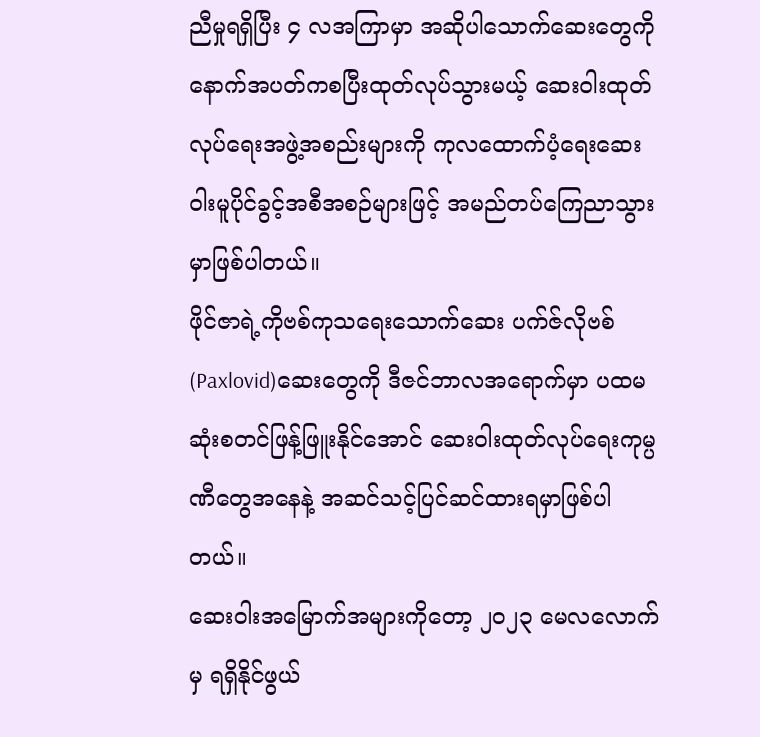ညီမှုရရှိပြီး ၄ လအကြာမှာ အဆိုပါသောက်ဆေးတွေကို နောက်အပတ်ကစပြီးထုတ်လုပ်သွားမယ့် ဆေးဝါးထုတ်လုပ်ရေးအဖွဲ့အစည်းများကို ကုလထောက်ပံ့ရေးဆေးဝါးမူပိုင်ခွင့်အစီအစဉ်များဖြင့် အမည်တပ်ကြေညာသွားမှာဖြစ်ပါတယ်။
ဖိုင်ဇာရဲ့ကိုဗစ်ကုသရေးသောက်ဆေး ပက်ဇ်လိုဗစ်(Paxlovid)ဆေးတွေကို ဒီဇင်ဘာလအရောက်မှာ ပထမဆုံးစတင်ဖြန့်ဖြူးနိုင်အောင် ဆေးဝါးထုတ်လုပ်ရေးကုမ္ပဏီတွေအနေနဲ့ အဆင်သင့်ပြင်ဆင်ထားရမှာဖြစ်ပါတယ်။
ဆေးဝါးအမြောက်အများကိုတော့ ၂၀၂၃ မေလလောက်မှ ရရှိနိုင်ဖွယ်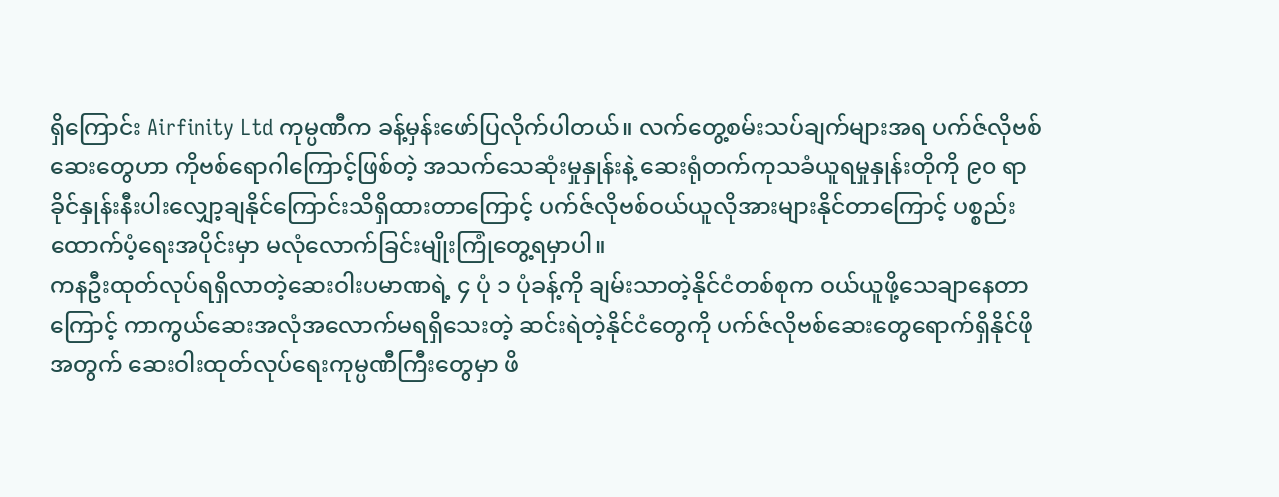ရှိကြောင်း Airfinity Ltd ကုမ္ပဏီက ခန့်မှန်းဖော်ပြလိုက်ပါတယ်။ လက်တွေ့စမ်းသပ်ချက်များအရ ပက်ဇ်လိုဗစ်ဆေးတွေဟာ ကိုဗစ်ရောဂါကြောင့်ဖြစ်တဲ့ အသက်သေဆုံးမှုနှုန်းနဲ့ ဆေးရုံတက်ကုသခံယူရမှုနှုန်းတိုကို ၉၀ ရာခိုင်နှုန်းနီးပါးလျှော့ချနိုင်ကြောင်းသိရှိထားတာကြောင့် ပက်ဇ်လိုဗစ်ဝယ်ယူလိုအားများနိုင်တာကြောင့် ပစ္စည်းထောက်ပံ့ရေးအပိုင်းမှာ မလုံလောက်ခြင်းမျိုးကြုံတွေ့ရမှာပါ။
ကနဦးထုတ်လုပ်ရရှိလာတဲ့ဆေးဝါးပမာဏရဲ့ ၄ ပုံ ၁ ပုံခန့်ကို ချမ်းသာတဲ့နိုင်ငံတစ်စုက ဝယ်ယူဖို့သေချာနေတာကြောင့် ကာကွယ်ဆေးအလုံအလောက်မရရှိသေးတဲ့ ဆင်းရဲတဲ့နိုင်ငံတွေကို ပက်ဇ်လိုဗစ်ဆေးတွေရောက်ရှိနိုင်ဖိုအတွက် ဆေးဝါးထုတ်လုပ်ရေးကုမ္ပဏီကြီးတွေမှာ ဖိ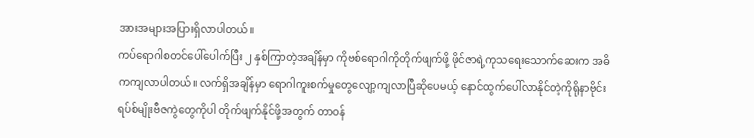အားအများအပြားရှိလာပါတယ်။
ကပ်ရောဂါစတင်ပေါ်ပေါက်ပြီး ၂ နှစ်ကြာတဲ့အချိန်မှာ ကိုဗစ်ရောဂါကိုတိုက်ဖျက်ဖို့ ဖိုင်ဇာရဲ့ကုသရေးသောက်ဆေးက အဓိကကျလာပါတယ်။ လက်ရှိအချိန်မှာ ရောဂါကူးစက်မှုတွေလျော့ကျလာပြီဆိုပေမယ့် နောင်ထွက်ပေါ်လာနိုင်တဲ့ကိုရိုနာဗိုင်းရပ်စ်မျိုးဗီဇကွဲတွေကိုပါ တိုက်ဖျက်နိုင်ဖို့အတွက် တာဝန်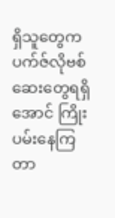ရှိသူတွေက ပက်ဇ်လိုဗစ်ဆေးတွေရရှိအောင် ကြိုးပမ်းနေကြတာ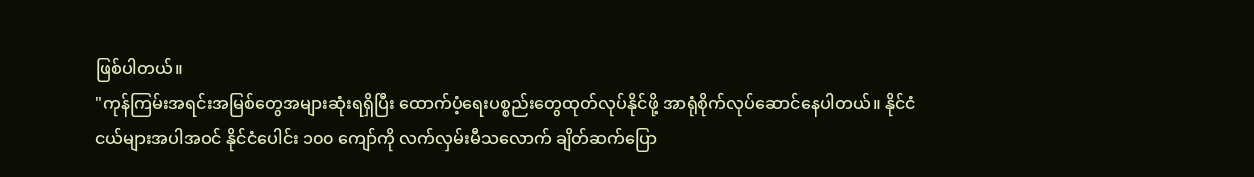ဖြစ်ပါတယ်။
"ကုန်ကြမ်းအရင်းအမြစ်တွေအများဆုံးရရှိပြီး ထောက်ပံ့ရေးပစ္စည်းတွေထုတ်လုပ်နိုင်ဖို့ အာရုံစိုက်လုပ်ဆောင်နေပါတယ်။ နိုင်ငံငယ်များအပါအဝင် နိုင်ငံပေါင်း ၁၀၀ ကျော်ကို လက်လှမ်းမီသလောက် ချိတ်ဆက်ပြော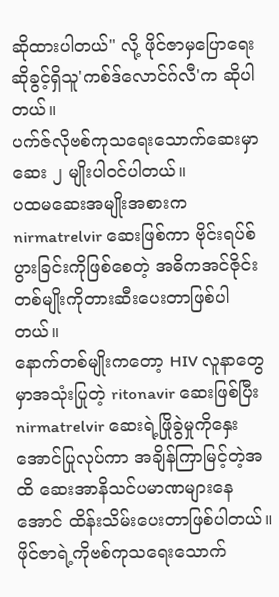ဆိုထားပါတယ်" လို့ ဖိုင်ဇာမှပြောရေးဆိုခွင့်ရှိသူ'ကစ်ဒ်လောင်ဂ်လီ'က ဆိုပါတယ်။
ပက်ဇ်လိုဗစ်ကုသရေးသောက်ဆေးမှာ ဆေး ၂ မျိုးပါဝင်ပါတယ်။
ပထမဆေးအမျိုးအစားက nirmatrelvir ဆေးဖြစ်ကာ ဗိုင်းရပ်စ်ပွားခြင်းကိုဖြစ်စေတဲ့ အဓိကအင်ဇိုင်းတစ်မျိုးကိုတားဆီးပေးတာဖြစ်ပါတယ်။
နောက်တစ်မျိုးကတော့ HIV လူနာတွေမှာအသုံးပြုတဲ့ ritonavir ဆေးဖြစ်ပြီး nirmatrelvir ဆေးရဲ့ဖြိုခွဲမှုကိုနှေးအောင်ပြုလုပ်ကာ အချိန်ကြာမြင့်တဲ့အထိ ဆေးအာနိသင်ပမာဏများနေအောင် ထိန်းသိမ်းပေးတာဖြစ်ပါတယ်။
ဖိုင်ဇာရဲ့ကိုဗစ်ကုသရေးသောက်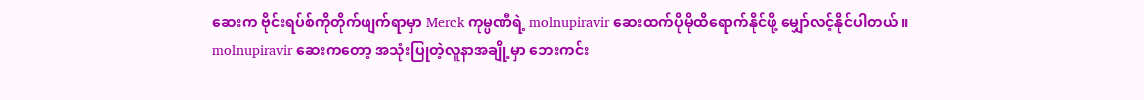ဆေးက ဗိုင်းရပ်စ်ကိုတိုက်ဖျက်ရာမှာ Merck ကုမ္ပဏီရဲ့ molnupiravir ဆေးထက်ပိုမိုထိရောက်နိုင်ဖို့ မျှော်လင့်နိုင်ပါတယ်။
molnupiravir ဆေးကတော့ အသုံးပြုတဲ့လူနာအချို့မှာ ဘေးကင်း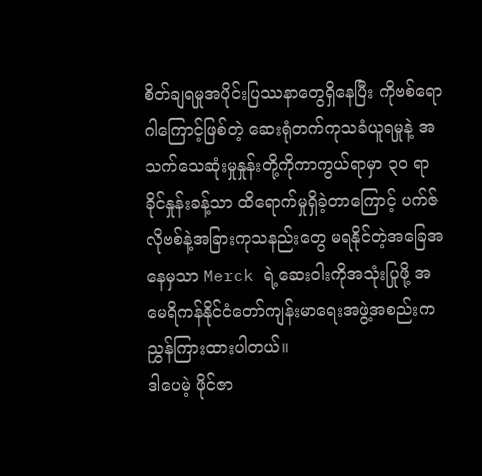စိတ်ချရမှုအပိုင်းပြဿနာတွေရှိနေပြီး ကိုဗစ်ရောဂါကြောင့်ဖြစ်တဲ့ ဆေးရုံတက်ကုသခံယူရမှုနဲ့ အသက်သေဆုံးမှုနှုန်းတို့ကိုကာကွယ်ရာမှာ ၃၀ ရာခိုင်နှုန်းခန့်သာ ထိရောက်မှုရှိခဲ့တာကြောင့် ပက်ဇ်လိုဗစ်နဲ့အခြားကုသနည်းတွေ မရနိုင်တဲ့အခြေအနေမှသာ Merck ရဲ့ဆေးဝါးကိုအသုံးပြုဖို့ အမေရိကန်နိုင်ငံတော်ကျန်းမာရေးအဖွဲ့အစည်းက ညွှန်ကြားထားပါတယ်။
ဒါပေမဲ့ ဖိုင်ဇာ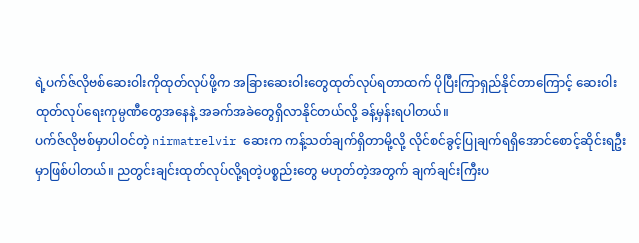ရဲ့ပက်ဇ်လိုဗစ်ဆေးဝါးကိုထုတ်လုပ်ဖို့က အခြားဆေးဝါးတွေထုတ်လုပ်ရတာထက် ပိုပြီးကြာရှည်နိုင်တာကြောင့် ဆေးဝါးထုတ်လုပ်ရေးကုမ္ပဏီတွေအနေနဲ့ အခက်အခဲတွေရှိလာနိုင်တယ်လို့ ခန့်မှန်းရပါတယ်။
ပက်ဇ်လိုဗစ်မှာပါဝင်တဲ့ nirmatrelvir ဆေးက ကန့်သတ်ချက်ရှိတာမို့လို့ လိုင်စင်ခွင့်ပြုချက်ရရှိအောင်စောင့်ဆိုင်းရဦးမှာဖြစ်ပါတယ်။ ညတွင်းချင်းထုတ်လုပ်လို့ရတဲ့ပစ္စည်းတွေ မဟုတ်တဲ့အတွက် ချက်ချင်းကြီးပ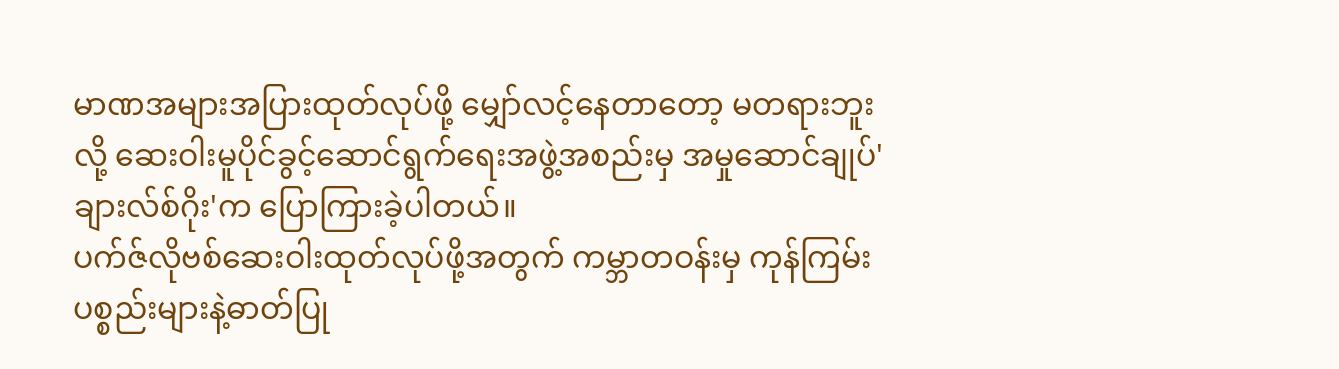မာဏအများအပြားထုတ်လုပ်ဖို့ မျှော်လင့်နေတာတော့ မတရားဘူးလို့ ဆေးဝါးမူပိုင်ခွင့်ဆောင်ရွက်ရေးအဖွဲ့အစည်းမှ အမှုဆောင်ချုပ်'ချားလ်စ်ဂိုး'က ပြောကြားခဲ့ပါတယ်။
ပက်ဇ်လိုဗစ်ဆေးဝါးထုတ်လုပ်ဖို့အတွက် ကမ္ဘာတဝန်းမှ ကုန်ကြမ်းပစ္စည်းများနဲ့ဓာတ်ပြု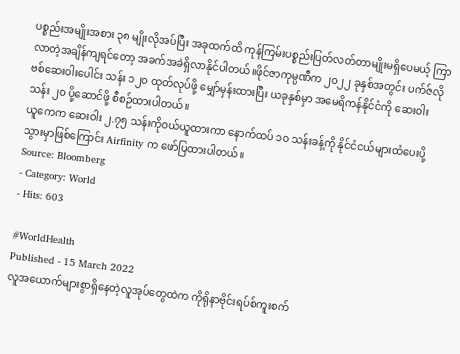ပစ္စည်းအမျိုးအစား ၃၈ မျိုးလိုအပ်ပြီး အခုထက်ထိ ကုန်ကြမ်းပစ္စည်းပြတ်လတ်တာမျိုးမရှိပေမယ့် ကြာလာတဲ့အချိန်ကျရင်တော့ အခက်အခဲရှိလာနိုင်ပါတယ်။ဖိုင်ဇာကုမ္ပဏီက ၂၀၂၂ ခုနှစ်အတွင်း ပက်ဇ်လိုဗစ်ဆေးဝါးပေါင်း သန်း ၁၂၀ ထုတ်လုပ်ဖို့ မျှော်မှန်းထားပြီး ယခုနှစ်မှာ အမေရိကန်နိုင်ငံကို ဆေးဝါးသန်း ၂၀ ပို့ဆောင်ဖို့ စီစဉ်ထားပါတယ်။
ယူကေက ဆေးဝါး ၂.၇၅ သန်းကိုဝယ်ယူထားကာ နောက်ထပ် ၁၀ သန်းခန့်ကို နိုင်ငံငယ်များထံပေးပို့သွားမှာဖြစ်ကြောင်း Airfinity က ဖော်ပြထားပါတယ်။
Source: Bloomberg
- Category: World
- Hits: 603

#WorldHealth
Published - 15 March 2022
လူအယောက်များစွာရှိနေတဲ့လူအုပ်တွေထဲက ကိုရိုနာဗိုင်းရပ်စ်ကူးစက်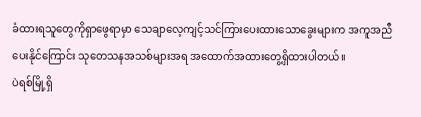ခံထားရသူတွေကိုရှာဖွေရာမှာ သေချာလေ့ကျင့်သင်ကြားပေးထားသောခွေးများက အကူအညီပေးနိုင်ကြောင်း သုတေသနအသစ်များအရ အထောက်အထားတွေ့ရှိထားပါတယ်။
ပဲရစ်မြို့ရှိ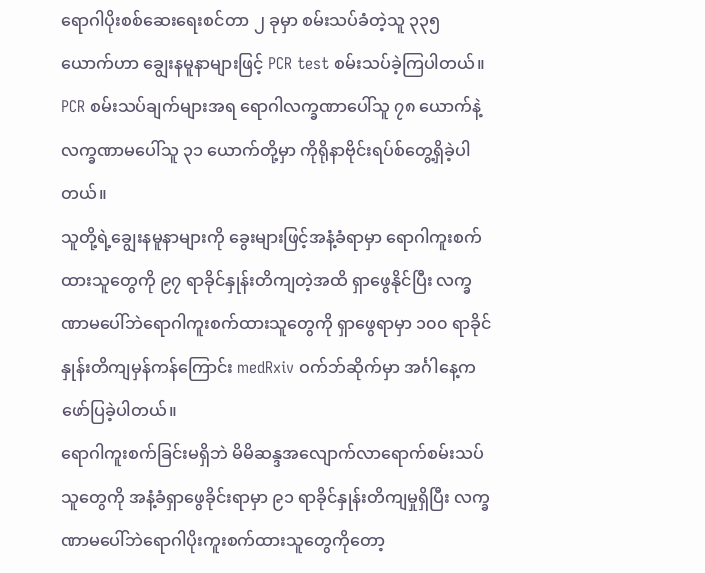ရောဂါပိုးစစ်ဆေးရေးစင်တာ ၂ ခုမှာ စမ်းသပ်ခံတဲ့သူ ၃၃၅ ယောက်ဟာ ချွေးနမူနာများဖြင့် PCR test စမ်းသပ်ခဲ့ကြပါတယ်။ PCR စမ်းသပ်ချက်များအရ ရောဂါလက္ခဏာပေါ်သူ ၇၈ ယောက်နဲ့ လက္ခဏာမပေါ်သူ ၃၁ ယောက်တို့မှာ ကိုရိုနာဗိုင်းရပ်စ်တွေ့ရှိခဲ့ပါတယ်။
သူတို့ရဲ့ချွေးနမူနာများကို ခွေးများဖြင့်အနံ့ခံရာမှာ ရောဂါကူးစက်ထားသူတွေကို ၉၇ ရာခိုင်နှုန်းတိကျတဲ့အထိ ရှာဖွေနိုင်ပြီး လက္ခဏာမပေါ်ဘဲရောဂါကူးစက်ထားသူတွေကို ရှာဖွေရာမှာ ၁၀၀ ရာခိုင်နှုန်းတိကျမှန်ကန်ကြောင်း medRxiv ဝက်ဘ်ဆိုက်မှာ အင်္ဂါနေ့ကဖော်ပြခဲ့ပါတယ်။
ရောဂါကူးစက်ခြင်းမရှိဘဲ မိမိဆန္ဒအလျောက်လာရောက်စမ်းသပ်သူတွေကို အနံ့ခံရှာဖွေခိုင်းရာမှာ ၉၁ ရာခိုင်နှုန်းတိကျမှုရှိပြီး လက္ခဏာမပေါ်ဘဲရောဂါပိုးကူးစက်ထားသူတွေကိုတော့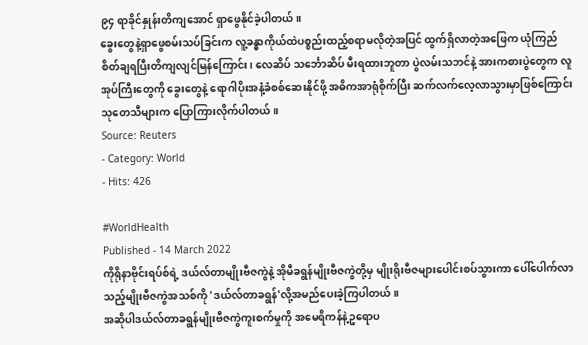၉၄ ရာခိုင်နှုန်းတိကျအောင် ရှာဖွေနိုင်ခဲ့ပါတယ်။
ခွေးတွေနဲ့ရှာဖွေစမ်းသပ်ခြင်းက လူ့ခန္ဓာကိုယ်ထဲပစ္စည်းထည့်စရာမလိုတဲ့အပြင် ထွက်ရှိလာတဲ့အဖြေက ယုံကြည်စိတ်ချရပြီးတိကျလျင်မြန်ကြောင်း၊ လေဆိပ် သင်္ဘောဆိပ် မီးရထားဘူတာ ပွဲလမ်းသဘင်နဲ့ အားကစားပွဲတွေက လူအုပ်ကြီးတွေကို ခွေးတွေနဲ့ ရောဂါပိုးအနံ့ခံစစ်ဆေးနိုင်ဖို့ အဓိကအာရုံစိုက်ပြီး ဆက်လက်လေ့လာသွားမှာဖြစ်ကြောင်း သုတေသီများက ပြောကြားလိုက်ပါတယ်။
Source: Reuters
- Category: World
- Hits: 426

#WorldHealth
Published - 14 March 2022
ကိုရိုနာဗိုင်းရပ်စ်ရဲ့ ဒယ်လ်တာမျိုးဗီဇကွဲနဲ့ အိုမီခရွန်မျိုးဗီဇကွဲတို့မှ မျိုးရိုးဗီဇများပေါင်းစပ်သွားကာ ပေါ်ပေါက်လာသည့်မျိုးဗီဇကွဲအသစ်ကို 'ဒယ်လ်တာခရွန်'လို့အမည်ပေးခဲ့ကြပါတယ်။
အဆိုပါဒယ်လ်တာခရွန်မျိုးဗီဇကွဲကူးစက်မှုကို အမေရိကန်နဲ့ဥရောပ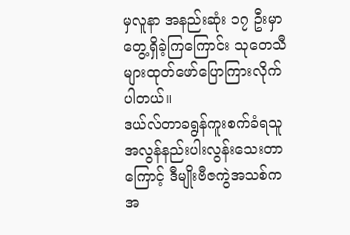မှလူနာ အနည်းဆုံး ၁၇ ဦးမှာတွေ့ရှိခဲ့ကြကြောင်း သုတေသီများထုတ်ဖော်ပြောကြားလိုက်ပါတယ်။
ဒယ်လ်တာခရွန်ကူးစက်ခံရသူ အလွန်နည်းပါးလွန်းသေးတာကြောင့် ဒီမျိုးဗီဇကွဲအသစ်က အ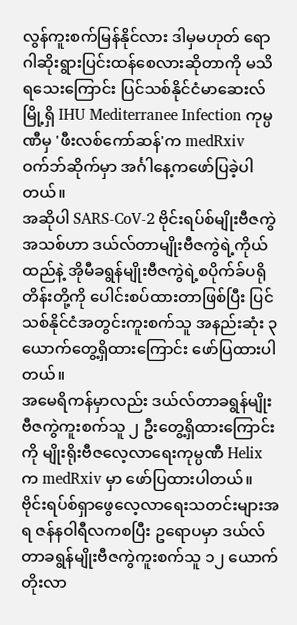လွန်ကူးစက်မြန်နိုင်လား ဒါမှမဟုတ် ရောဂါဆိုးရွားပြင်းထန်စေလားဆိုတာကို မသိရသေးကြောင်း ပြင်သစ်နိုင်ငံမာဆေးလ်မြို့ရှိ IHU Mediterranee Infection ကုမ္ပဏီမှ 'ဖီးလစ်ကော်ဆန်'က medRxiv ဝက်ဘ်ဆိုက်မှာ အင်္ဂါနေ့ကဖော်ပြခဲ့ပါတယ်။
အဆိုပါ SARS-CoV-2 ဗိုင်းရပ်စ်မျိုးဗီဇကွဲအသစ်ဟာ ဒယ်လ်တာမျိုးဗီဇကွဲရဲ့ကိုယ်ထည်နဲ့ အိုမီခရွန်မျိုးဗီဇကွဲရဲ့စပိုက်ခ်ပရိုတိန်းတို့ကို ပေါင်းစပ်ထားတာဖြစ်ပြီး ပြင်သစ်နိုင်ငံအတွင်းကူးစက်သူ အနည်းဆုံး ၃ ယောက်တွေ့ရှိထားကြောင်း ဖော်ပြထားပါတယ်။
အမေရိကန်မှာလည်း ဒယ်လ်တာခရွန်မျိုးဗီဇကွဲကူးစက်သူ ၂ ဦးတွေ့ရှိထားကြောင်းကို မျိုးရိုးဗီဇလေ့လာရေးကုမ္ပဏီ Helix က medRxiv မှာ ဖော်ပြထားပါတယ်။
ဗိုင်းရပ်စ်ရှာဖွေလေ့လာရေးသတင်းများအရ ဇန်နဝါရီလကစပြီး ဥရောပမှာ ဒယ်လ်တာခရွန်မျိုးဗီဇကွဲကူးစက်သူ ၁၂ ယောက်တိုးလာ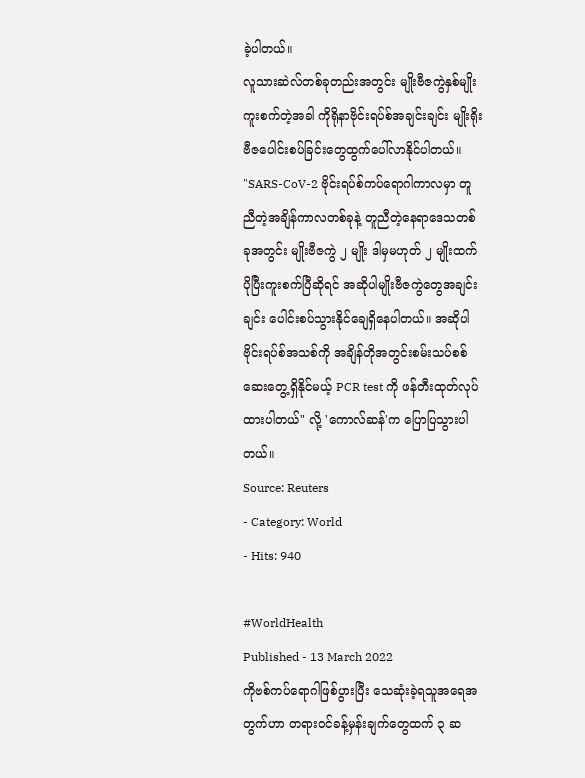ခဲ့ပါတယ်။
လူသားဆဲလ်တစ်ခုတည်းအတွင်း မျိုးဗီဇကွဲနှစ်မျိုးကူးစက်တဲ့အခါ ကိုရိုနာဗိုင်းရပ်စ်အချင်းချင်း မျိုးရိုးဗီဇပေါင်းစပ်ခြင်းတွေထွက်ပေါ်လာနိုင်ပါတယ်။
"SARS-CoV-2 ဗိုင်းရပ်စ်ကပ်ရောဂါကာလမှာ တူညီတဲ့အချိန်ကာလတစ်ခုနဲ့ တူညီတဲ့နေရာဒေသတစ်ခုအတွင်း မျိုးဗီဇကွဲ ၂ မျိုး ဒါမှမဟုတ် ၂ မျိုးထက်ပိုပြီးကူးစက်ပြီဆိုရင် အဆိုပါမျိုးဗီဇကွဲတွေအချင်းချင်း ပေါင်းစပ်သွားနိုင်ချေရှိနေပါတယ်။ အဆိုပါဗိုင်းရပ်စ်အသစ်ကို အချိန်တိုအတွင်းစမ်းသပ်စစ်ဆေးတွေ့ရှိနိုင်မယ့် PCR test ကို ဖန်တီးထုတ်လုပ်ထားပါတယ်" လို့ 'ကောလ်ဆန်'က ပြောပြသွားပါတယ်။
Source: Reuters
- Category: World
- Hits: 940

#WorldHealth
Published - 13 March 2022
ကိုဗစ်ကပ်ရောဂါဖြစ်ပွားပြီး သေဆုံးခဲ့ရသူအရေအတွက်ဟာ တရားဝင်ခန့်မှန်းချက်တွေထက် ၃ ဆ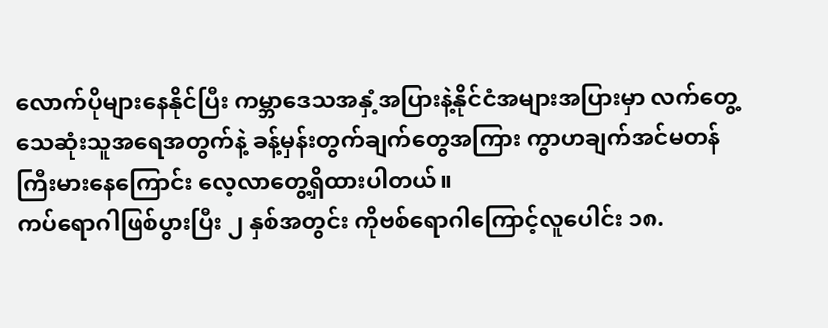လောက်ပိုများနေနိုင်ပြီး ကမ္ဘာဒေသအနှံ့အပြားနဲ့နိုင်ငံအများအပြားမှာ လက်တွေ့သေဆုံးသူအရေအတွက်နဲ့ ခန့်မှန်းတွက်ချက်တွေအကြား ကွာဟချက်အင်မတန်ကြီးမားနေကြောင်း လေ့လာတွေ့ရှိထားပါတယ်။
ကပ်ရောဂါဖြစ်ပွားပြီး ၂ နှစ်အတွင်း ကိုဗစ်ရောဂါကြောင့်လူပေါင်း ၁၈.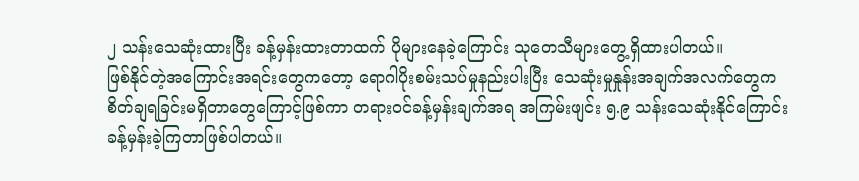၂ သန်းသေဆုံးထားပြီး ခန့်မှန်းထားတာထက် ပိုများနေခဲ့ကြောင်း သုတေသီများတွေ့ရှိထားပါတယ်။
ဖြစ်နိုင်တဲ့အကြောင်းအရင်းတွေကတော့ ရောဂါပိုးစမ်းသပ်မှုနည်းပါးပြီး သေဆုံးမှုနှုန်းအချက်အလက်တွေက စိတ်ချရခြင်းမရှိတာတွေကြောင့်ဖြစ်ကာ တရားဝင်ခန့်မှန်းချက်အရ အကြမ်းဖျင်း ၅.၉ သန်းသေဆုံးနိုင်ကြောင်း ခန့်မှန်းခဲ့ကြတာဖြစ်ပါတယ်။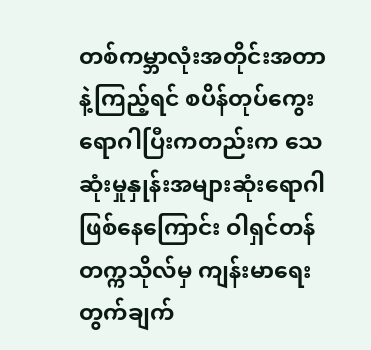တစ်ကမ္ဘာလုံးအတိုင်းအတာနဲ့ကြည့်ရင် စပိန်တုပ်ကွေးရောဂါပြီးကတည်းက သေဆုံးမှုနှုန်းအများဆုံးရောဂါဖြစ်နေကြောင်း ဝါရှင်တန်တက္ကသိုလ်မှ ကျန်းမာရေးတွက်ချက်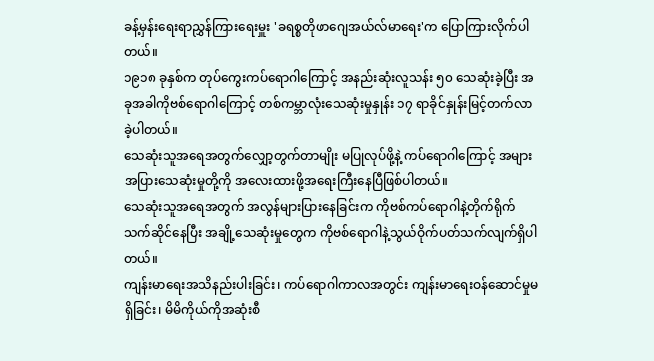ခန့်မှန်းရေးရာညွှန်ကြားရေးမှူး 'ခရစ္စတိုဖာဂျေအယ်လ်မာရေး'က ပြောကြားလိုက်ပါတယ်။
၁၉၁၈ ခုနှစ်က တုပ်ကွေးကပ်ရောဂါကြောင့် အနည်းဆုံးလူသန်း ၅၀ သေဆုံးခဲ့ပြီး အခုအခါကိုဗစ်ရောဂါကြောင့် တစ်ကမ္ဘာလုံးသေဆုံးမှုနှုန်း ၁၇ ရာခိုင်နှုန်းမြင့်တက်လာခဲ့ပါတယ်။
သေဆုံးသူအရေအတွက်လျှော့တွက်တာမျိုး မပြုလုပ်ဖို့နဲ့ ကပ်ရောဂါကြောင့် အများအပြားသေဆုံးမှုတို့ကို အလေးထားဖို့အရေးကြီးနေပြီဖြစ်ပါတယ်။
သေဆုံးသူအရေအတွက် အလွန်များပြားနေခြင်းက ကိုဗစ်ကပ်ရောဂါနဲ့တိုက်ရိုက်သက်ဆိုင်နေပြီး အချို့သေဆုံးမှုတွေက ကိုဗစ်ရောဂါနဲ့သွယ်ဝိုက်ပတ်သက်လျက်ရှိပါတယ်။
ကျန်းမာရေးအသိနည်းပါးခြင်း၊ ကပ်ရောဂါကာလအတွင်း ကျန်းမာရေးဝန်ဆောင်မှုမရှိခြင်း၊ မိမိကိုယ်ကိုအဆုံးစီ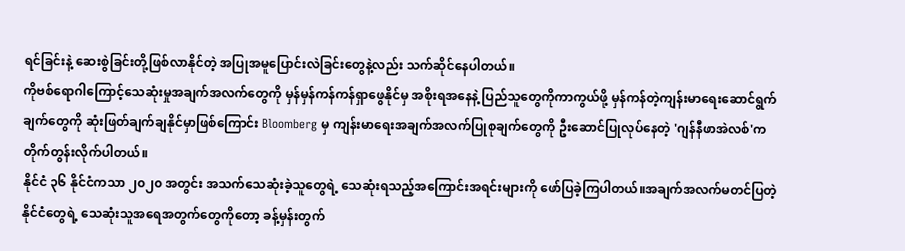ရင်ခြင်းနဲ့ ဆေးစွဲခြင်းတို့ဖြစ်လာနိုင်တဲ့ အပြုအမူပြောင်းလဲခြင်းတွေနဲ့လည်း သက်ဆိုင်နေပါတယ်။
ကိုဗစ်ရောဂါကြောင့်သေဆုံးမှုအချက်အလက်တွေကို မှန်မှန်ကန်ကန်ရှာဖွေနိုင်မှ အစိုးရအနေနဲ့ ပြည်သူတွေကိုကာကွယ်ဖို့ မှန်ကန်တဲ့ကျန်းမာရေးဆောင်ရွက်ချက်တွေကို ဆုံးဖြတ်ချက်ချနိုင်မှာဖြစ်ကြောင်း Bloomberg မှ ကျန်းမာရေးအချက်အလက်ပြုစုချက်တွေကို ဦးဆောင်ပြုလုပ်နေတဲ့ 'ဂျန်နီဖာအဲလစ်'က တိုက်တွန်းလိုက်ပါတယ်။
နိုင်ငံ ၃၆ နိုင်ငံကသာ ၂၀၂၀ အတွင်း အသက်သေဆုံးခဲ့သူတွေရဲ့ သေဆုံးရသည့်အကြောင်းအရင်းများကို ဖော်ပြခဲ့ကြပါတယ်။အချက်အလက်မတင်ပြတဲ့နိုင်ငံတွေရဲ့ သေဆုံးသူအရေအတွက်တွေကိုတော့ ခန့်မှန်းတွက်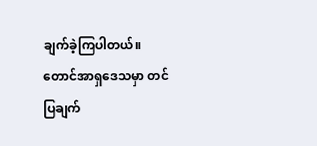ချက်ခဲ့ကြပါတယ်။
တောင်အာရှဒေသမှာ တင်ပြချက်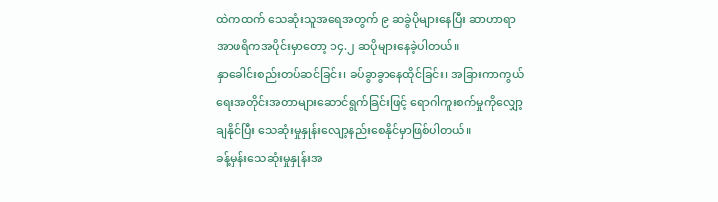ထဲကထက် သေဆုံးသူအရေအတွက် ၉ ဆခွဲပိုများနေပြီး ဆာဟာရာအာဖရိကအပိုင်းမှာတော့ ၁၄.၂ ဆပိုများနေခဲ့ပါတယ်။
နှာခေါင်းစည်းတပ်ဆင်ခြင်း၊ ခပ်ခွာခွာနေထိုင်ခြင်း၊ အခြားကာကွယ်ရေးအတိုင်းအတာများဆောင်ရွက်ခြင်းဖြင့် ရောဂါကူးစက်မှုကိုလျှော့ချနိုင်ပြီး သေဆုံးမှုနှုန်းလျော့နည်းစေနိုင်မှာဖြစ်ပါတယ်။
ခန့်မှန်းသေဆုံးမှုနှုန်းအ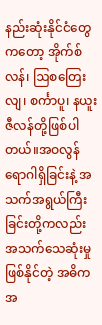နည်းဆုံးနိုင်ငံတွေကတော့ အိုက်စ်လန်၊ ဩစတြေးလျ၊ စင်္ကာပူ၊ နယူးဇီလန်တို့ဖြစ်ပါတယ်။အဝလွန်ရောဂါရှိခြင်းနဲ့ အသက်အရွယ်ကြီးခြင်းတို့ကလည်း အသက်သေဆုံးမှုဖြစ်နိုင်တဲ့ အဓိကအ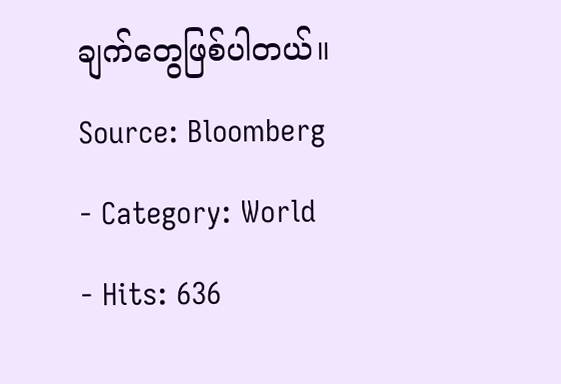ချက်တွေဖြစ်ပါတယ်။
Source: Bloomberg
- Category: World
- Hits: 636